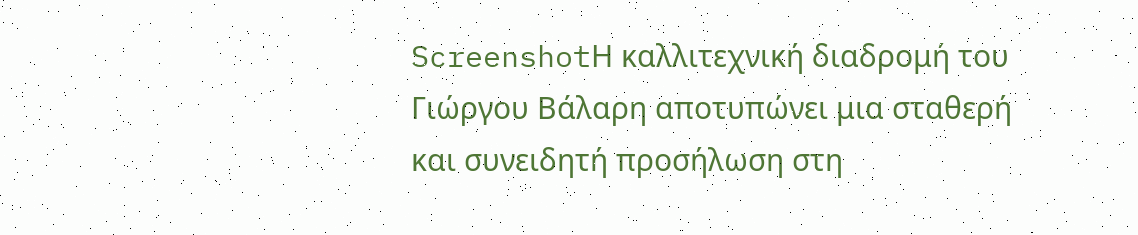ScreenshotΗ καλλιτεχνική διαδρομή του Γιώργου Βάλαρη αποτυπώνει μια σταθερή και συνειδητή προσήλωση στη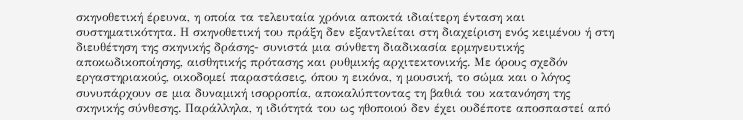σκηνοθετική έρευνα, η οποία τα τελευταία χρόνια αποκτά ιδιαίτερη ένταση και συστηματικότητα. Η σκηνοθετική του πράξη δεν εξαντλείται στη διαχείριση ενός κειμένου ή στη διευθέτηση της σκηνικής δράσης- συνιστά μια σύνθετη διαδικασία ερμηνευτικής αποκωδικοποίησης, αισθητικής πρότασης και ρυθμικής αρχιτεκτονικής. Με όρους σχεδόν εργαστηριακούς, οικοδομεί παραστάσεις, όπου η εικόνα, η μουσική, το σώμα και ο λόγος συνυπάρχουν σε μια δυναμική ισορροπία, αποκαλύπτοντας τη βαθιά του κατανόηση της σκηνικής σύνθεσης. Παράλληλα, η ιδιότητά του ως ηθοποιού δεν έχει ουδέποτε αποσπαστεί από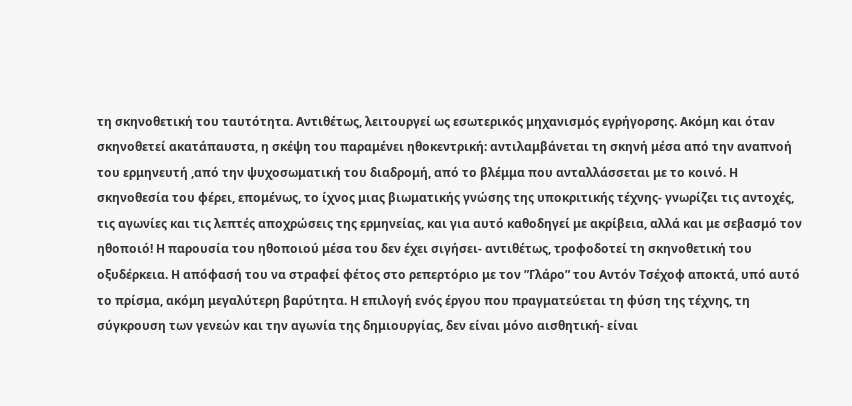τη σκηνοθετική του ταυτότητα. Αντιθέτως, λειτουργεί ως εσωτερικός μηχανισμός εγρήγορσης. Ακόμη και όταν σκηνοθετεί ακατάπαυστα, η σκέψη του παραμένει ηθοκεντρική: αντιλαμβάνεται τη σκηνή μέσα από την αναπνοή του ερμηνευτή ,από την ψυχοσωματική του διαδρομή, από το βλέμμα που ανταλλάσσεται με το κοινό. Η σκηνοθεσία του φέρει, επομένως, το ίχνος μιας βιωματικής γνώσης της υποκριτικής τέχνης- γνωρίζει τις αντοχές, τις αγωνίες και τις λεπτές αποχρώσεις της ερμηνείας, και για αυτό καθοδηγεί με ακρίβεια, αλλά και με σεβασμό τον ηθοποιό! Η παρουσία του ηθοποιού μέσα του δεν έχει σιγήσει- αντιθέτως, τροφοδοτεί τη σκηνοθετική του οξυδέρκεια. Η απόφασή του να στραφεί φέτος στο ρεπερτόριο με τον ”Γλάρο” του Αντόν Τσέχοφ αποκτά, υπό αυτό το πρίσμα, ακόμη μεγαλύτερη βαρύτητα. Η επιλογή ενός έργου που πραγματεύεται τη φύση της τέχνης, τη σύγκρουση των γενεών και την αγωνία της δημιουργίας, δεν είναι μόνο αισθητική- είναι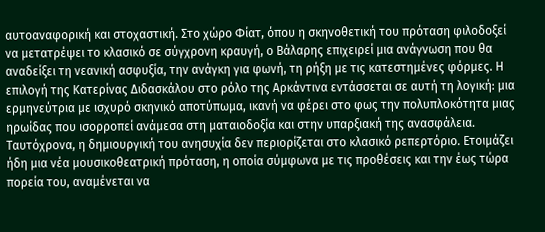αυτοαναφορική και στοχαστική. Στο χώρο Φίατ, όπου η σκηνοθετική του πρόταση φιλοδοξεί να μετατρέψει το κλασικό σε σύγχρονη κραυγή, ο Βάλαρης επιχειρεί μια ανάγνωση που θα αναδείξει τη νεανική ασφυξία, την ανάγκη για φωνή, τη ρήξη με τις κατεστημένες φόρμες. Η επιλογή της Κατερίνας Διδασκάλου στο ρόλο της Αρκάντινα εντάσσεται σε αυτή τη λογική: μια ερμηνεύτρια με ισχυρό σκηνικό αποτύπωμα, ικανή να φέρει στο φως την πολυπλοκότητα μιας ηρωίδας που ισορροπεί ανάμεσα στη ματαιοδοξία και στην υπαρξιακή της ανασφάλεια. Ταυτόχρονα, η δημιουργική του ανησυχία δεν περιορίζεται στο κλασικό ρεπερτόριο. Ετοιμάζει ήδη μια νέα μουσικοθεατρική πρόταση, η οποία σύμφωνα με τις προθέσεις και την έως τώρα πορεία του, αναμένεται να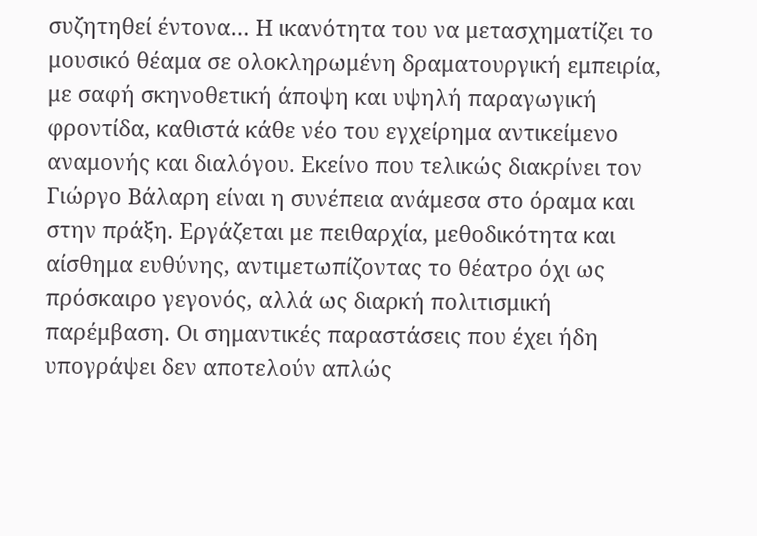συζητηθεί έντονα… Η ικανότητα του να μετασχηματίζει το μουσικό θέαμα σε ολοκληρωμένη δραματουργική εμπειρία, με σαφή σκηνοθετική άποψη και υψηλή παραγωγική φροντίδα, καθιστά κάθε νέο του εγχείρημα αντικείμενο αναμονής και διαλόγου. Εκείνο που τελικώς διακρίνει τον Γιώργο Βάλαρη είναι η συνέπεια ανάμεσα στο όραμα και στην πράξη. Εργάζεται με πειθαρχία, μεθοδικότητα και αίσθημα ευθύνης, αντιμετωπίζοντας το θέατρο όχι ως πρόσκαιρο γεγονός, αλλά ως διαρκή πολιτισμική παρέμβαση. Οι σημαντικές παραστάσεις που έχει ήδη υπογράψει δεν αποτελούν απλώς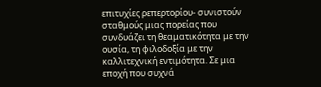επιτυχίες ρεπερτορίου- συνιστούν σταθμούς μιας πορείας που συνδυάζει τη θεαματικότητα με την ουσία, τη φιλοδοξία με την καλλιτεχνική εντιμότητα. Σε μια εποχή που συχνά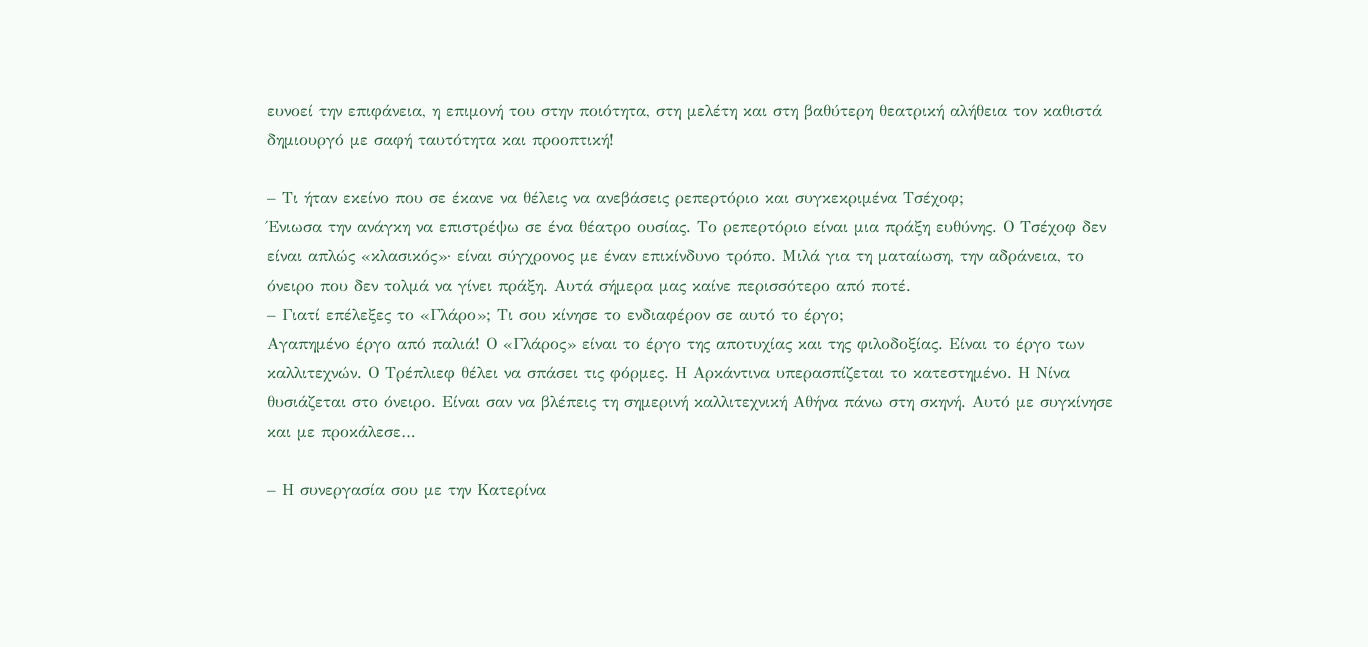ευνοεί την επιφάνεια, η επιμονή του στην ποιότητα, στη μελέτη και στη βαθύτερη θεατρική αλήθεια τον καθιστά δημιουργό με σαφή ταυτότητα και προοπτική!

– Τι ήταν εκείνο που σε έκανε να θέλεις να ανεβάσεις ρεπερτόριο και συγκεκριμένα Τσέχοφ;
Ένιωσα την ανάγκη να επιστρέψω σε ένα θέατρο ουσίας. Το ρεπερτόριο είναι μια πράξη ευθύνης. Ο Τσέχοφ δεν είναι απλώς «κλασικός»· είναι σύγχρονος με έναν επικίνδυνο τρόπο. Μιλά για τη ματαίωση, την αδράνεια, το όνειρο που δεν τολμά να γίνει πράξη. Αυτά σήμερα μας καίνε περισσότερο από ποτέ.
– Γιατί επέλεξες το «Γλάρο»; Τι σου κίνησε το ενδιαφέρον σε αυτό το έργο;
Αγαπημένο έργο από παλιά! Ο «Γλάρος» είναι το έργο της αποτυχίας και της φιλοδοξίας. Είναι το έργο των καλλιτεχνών. Ο Τρέπλιεφ θέλει να σπάσει τις φόρμες. Η Αρκάντινα υπερασπίζεται το κατεστημένο. Η Νίνα θυσιάζεται στο όνειρο. Είναι σαν να βλέπεις τη σημερινή καλλιτεχνική Αθήνα πάνω στη σκηνή. Αυτό με συγκίνησε και με προκάλεσε…

– Η συνεργασία σου με την Κατερίνα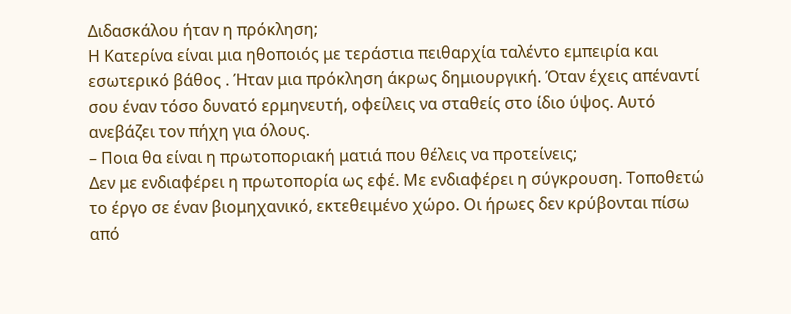Διδασκάλου ήταν η πρόκληση;
Η Κατερίνα είναι μια ηθοποιός με τεράστια πειθαρχία ταλέντο εμπειρία και εσωτερικό βάθος . Ήταν μια πρόκληση άκρως δημιουργική. Όταν έχεις απέναντί σου έναν τόσο δυνατό ερμηνευτή, οφείλεις να σταθείς στο ίδιο ύψος. Αυτό ανεβάζει τον πήχη για όλους.
– Ποια θα είναι η πρωτοποριακή ματιά που θέλεις να προτείνεις;
Δεν με ενδιαφέρει η πρωτοπορία ως εφέ. Με ενδιαφέρει η σύγκρουση. Τοποθετώ το έργο σε έναν βιομηχανικό, εκτεθειμένο χώρο. Οι ήρωες δεν κρύβονται πίσω από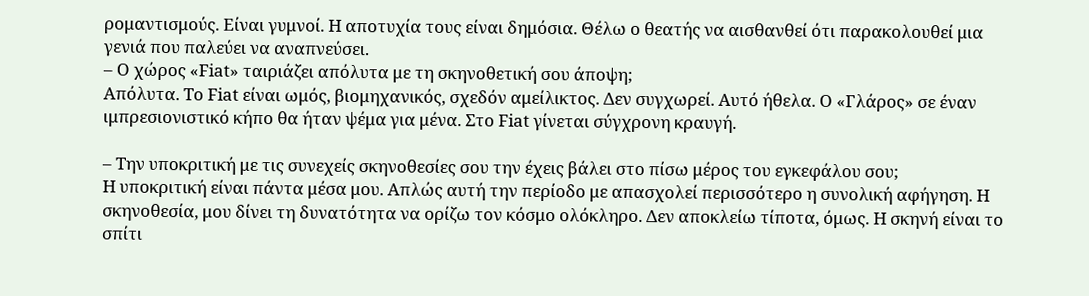ρομαντισμούς. Είναι γυμνοί. Η αποτυχία τους είναι δημόσια. Θέλω ο θεατής να αισθανθεί ότι παρακολουθεί μια γενιά που παλεύει να αναπνεύσει.
– Ο χώρος «Fiat» ταιριάζει απόλυτα με τη σκηνοθετική σου άποψη;
Απόλυτα. Το Fiat είναι ωμός, βιομηχανικός, σχεδόν αμείλικτος. Δεν συγχωρεί. Αυτό ήθελα. Ο «Γλάρος» σε έναν ιμπρεσιονιστικό κήπο θα ήταν ψέμα για μένα. Στο Fiat γίνεται σύγχρονη κραυγή.

– Την υποκριτική με τις συνεχείς σκηνοθεσίες σου την έχεις βάλει στο πίσω μέρος του εγκεφάλου σου;
Η υποκριτική είναι πάντα μέσα μου. Απλώς αυτή την περίοδο με απασχολεί περισσότερο η συνολική αφήγηση. Η σκηνοθεσία, μου δίνει τη δυνατότητα να ορίζω τον κόσμο ολόκληρο. Δεν αποκλείω τίποτα, όμως. Η σκηνή είναι το σπίτι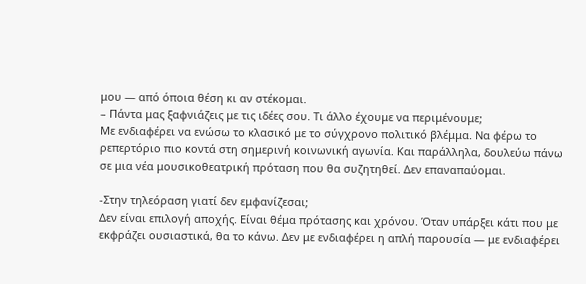μου — από όποια θέση κι αν στέκομαι.
– Πάντα μας ξαφνιάζεις με τις ιδέες σου. Τι άλλο έχουμε να περιμένουμε;
Με ενδιαφέρει να ενώσω το κλασικό με το σύγχρονο πολιτικό βλέμμα. Να φέρω το ρεπερτόριο πιο κοντά στη σημερινή κοινωνική αγωνία. Και παράλληλα, δουλεύω πάνω σε μια νέα μουσικοθεατρική πρόταση που θα συζητηθεί. Δεν επαναπαύομαι.

-Στην τηλεόραση γιατί δεν εμφανίζεσαι;
Δεν είναι επιλογή αποχής. Είναι θέμα πρότασης και χρόνου. Όταν υπάρξει κάτι που με εκφράζει ουσιαστικά, θα το κάνω. Δεν με ενδιαφέρει η απλή παρουσία — με ενδιαφέρει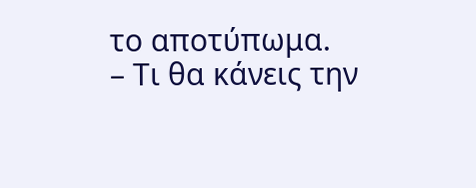το αποτύπωμα.
– Τι θα κάνεις την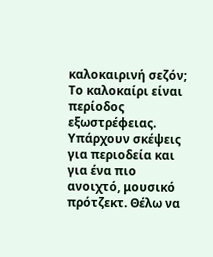καλοκαιρινή σεζόν;
Το καλοκαίρι είναι περίοδος εξωστρέφειας. Υπάρχουν σκέψεις για περιοδεία και για ένα πιο ανοιχτό, μουσικό πρότζεκτ. Θέλω να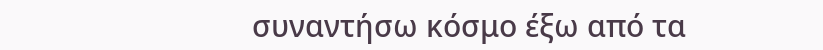συναντήσω κόσμο έξω από τα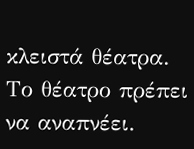κλειστά θέατρα. Το θέατρο πρέπει να αναπνέει.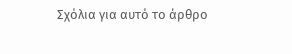Σχόλια για αυτό το άρθρο